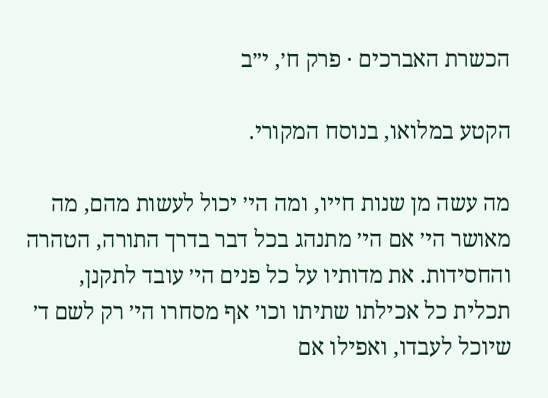הכשרת האברכים · פרק ח׳, י״ב

הקטע במלואו, בנוסח המקורי.

מה עשה מן שנות חייו, ומה הי׳ יכול לעשות מהם, מה מאושר הי׳ אם הי׳ מתנהג בכל דבר בדרך התורה, הטהרה והחסידות. את מדותיו על כל פנים הי׳ עובד לתקנן, תכלית כל אכילתו שתיתו וכו׳ אף מסחרו הי׳ רק לשם ד׳ שיוכל לעבדו, ואפילו אם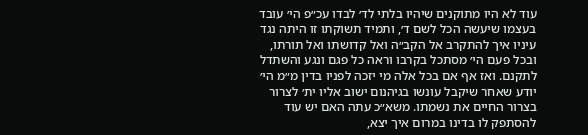עוד לא היו מתוקנים שיהיו בלתי לד׳ לבדו עכ״פ הי׳ עובד בעצמו שיעשה הכל לשם ד׳, ותמיד תשוקתו זו היתה נגד עיניו איך להתקרב אל הקב״ה ואל קדושתו ואל תורתו, ובכל פעם הי׳ מסתכל בקרבו וראה כל פגם ונגע והשתדל לתקנם. ואז אף אם בכל אלה מי יזכה לפניו בדין מ״מ הי׳ יודע שאחר שיקבל עונשו בגיהנום ישוב אליו ית׳ לצרור בצרור החיים את נשמתו. משא״כ עתה האם יש עוד להסתפק לו בדינו במרום איך יצא,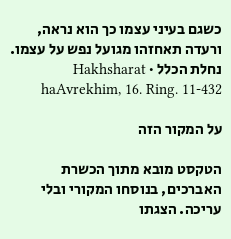כשגם בעיני עצמו כך הוא נראה, ורעדה תאחזהו מגועל נפש על עצמו.
נחלת הכלל · Hakhsharat haAvrekhim, 16. Ring. 11-432

על המקור הזה

הטקסט מובא מתוך הכשרת האברכים, בנוסחו המקורי ובלי עריכה. הצגתו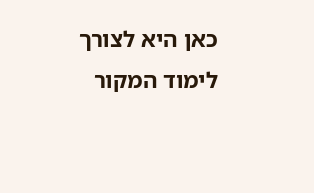כאן היא לצורך לימוד המקור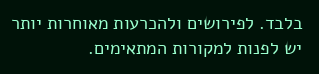בלבד. לפירושים ולהכרעות מאוחרות יותר יש לפנות למקורות המתאימים.